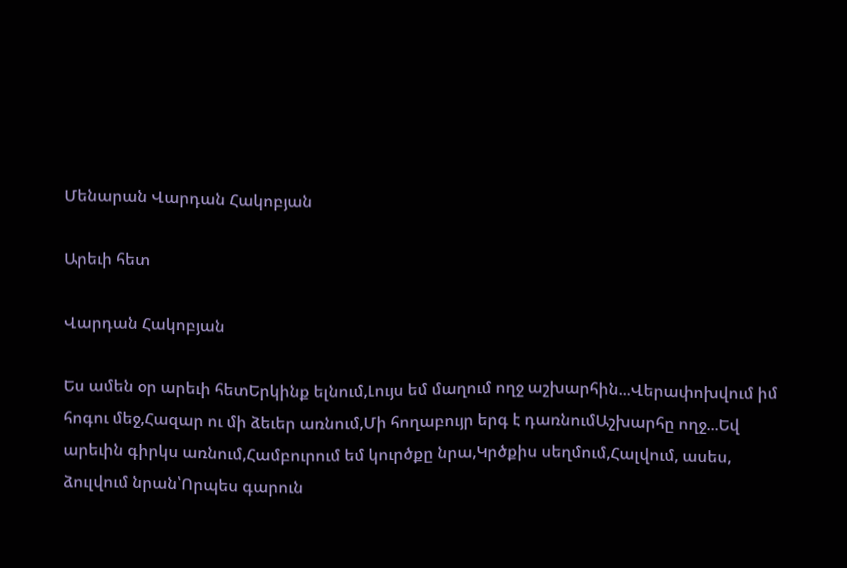Մենարան Վարդան Հակոբյան

Արեւի հետ

Վարդան Հակոբյան

Ես ամեն օր արեւի հետԵրկինք ելնում,Լույս եմ մաղում ողջ աշխարհին...Վերափոխվում իմ հոգու մեջ,Հազար ու մի ձեւեր առնում,Մի հողաբույր երգ է դառնումԱշխարհը ողջ...Եվ արեւին գիրկս առնում,Համբուրում եմ կուրծքը նրա,Կրծքիս սեղմում,Հալվում, ասես, ձուլվում նրան՝Որպես գարուն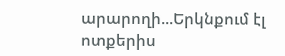արարողի...Երկնքում էլ ոտքերիս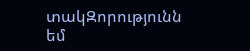տակԶորությունն եմ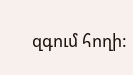զգում հողի: